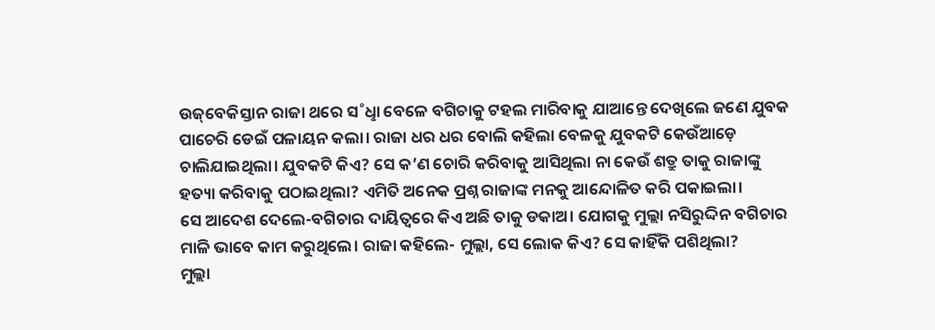ଉଜ୍‌ବେକିସ୍ତାନ ରାଜା ଥରେ ସ˚ଧୢା ବେଳେ ବଗିଚାକୁ ଟହଲ ମାରିବାକୁ ଯାଆନ୍ତେ ଦେଖିଲେ ଜଣେ ଯୁବକ ପାଚେରି ଡେଇଁ ପଳାୟନ କଲା। ରାଜା ଧର ଧର ବୋଲି କହିଲା ବେଳକୁ ଯୁବକଟି କେଉଁଆଡ଼େ ଚାଲିଯାଇଥିଲା। ଯୁବକଟି କିଏ? ସେ କ’ଣ ଚୋରି କରିବାକୁ ଆସିଥିଲା ନା କେଉଁ ଶତ୍ରୁ ତାକୁ ରାଜାଙ୍କୁ ହତ୍ୟା କରିବାକୁ ପଠାଇଥିଲା? ଏମିତି ଅନେକ ପ୍ରଶ୍ନ ରାଜାଙ୍କ ମନକୁ ଆନ୍ଦୋଳିତ କରି ପକାଇଲା।
ସେ ଆଦେଶ ଦେଲେ-ବଗିଚାର ଦାୟିତ୍ବରେ କିଏ ଅଛି ତାକୁ ଡକାଅ। ଯୋଗକୁ ମୁଲ୍ଲା ନସିରୁଦ୍ଦିନ ବଗିଚାର ମାଳି ଭାବେ କାମ କରୁଥିଲେ। ରାଜା କହିଲେ- ମୁଲ୍ଲା, ସେ ଲୋକ କିଏ? ସେ କାହିଁକି ପଶିଥିଲା?
ମୁଲ୍ଲା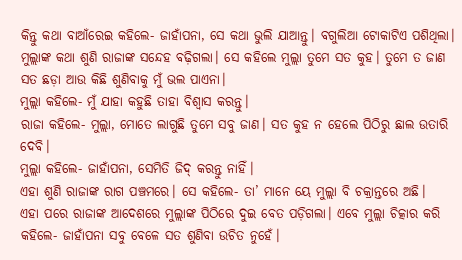କିନ୍ତୁ କଥା ବାଆଁରେଇ କହିଲେ- ଜାହାଁପନା, ସେ କଥା ଭୁଲି ଯାଆନ୍ତୁ। ବଗୁଲିଆ ଟୋକାଟିଏ ପଶିଥିଲା।
ମୁଲ୍ଲାଙ୍କ କଥା ଶୁଣି ରାଜାଙ୍କ ସନ୍ଦେହ ବଢ଼ିଗଲା। ସେ କହିଲେ ମୁଲ୍ଲା ତୁମେ ସତ କୁହ। ତୁମେ ତ ଜାଣ ସତ ଛଡ଼ା ଆଉ କିଛି ଶୁଣିବାକୁ ମୁଁ ଭଲ ପାଏନା।
ମୁଲ୍ଲା କହିଲେ- ମୁଁ ଯାହା କହୁଛି ତାହା ବିଶ୍ବାସ କରନ୍ତୁ।
ରାଜା କହିଲେ- ମୁଲ୍ଲା, ମୋତେ ଲାଗୁଛି ତୁମେ ସବୁ ଜାଣ। ସତ କୁହ ନ ହେଲେ ପିଠିରୁ ଛାଲ ଉତାରି ଦେବି।
ମୁଲ୍ଲା କହିଲେ- ଜାହାଁପନା, ସେମିତି ଜିଦ୍‌ କରନ୍ତୁ ନାହିଁ।
ଏହା ଶୁଣି ରାଜାଙ୍କ ରାଗ ପଞ୍ଚମରେ। ସେ କହିଲେ- ତା’ ମାନେ ୟେ ମୁଲ୍ଲା ବି ଚକ୍ରାନ୍ତରେ ଅଛି।
ଏହା ପରେ ରାଜାଙ୍କ ଆଦେଶରେ ମୁଲ୍ଲାଙ୍କ ପିଠିରେ ଦୁଇ ବେତ ପଡ଼ିଗଲା। ଏବେ ମୁଲ୍ଲା ଚିତ୍କାର କରି କହିଲେ- ଜାହାଁପନା ସବୁ ବେଳେ ସତ ଶୁଣିବା ଉଚିତ ନୁହେଁ।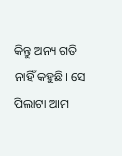କିନ୍ତୁ ଅନ୍ୟ ଗତି ନାହିଁ କହୁଛି। ସେ ପିଲାଟା ଆମ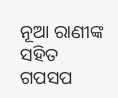ନୂଆ ରାଣୀଙ୍କ ସହିତ ଗପସପ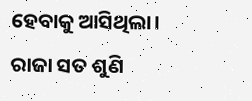ହେବାକୁ ଆସିଥିଲା।
ରାଜା ସତ ଶୁଣି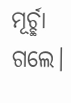ମୂର୍ଚ୍ଛା ଗଲେ।